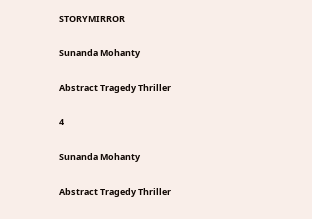STORYMIRROR

Sunanda Mohanty

Abstract Tragedy Thriller

4

Sunanda Mohanty

Abstract Tragedy Thriller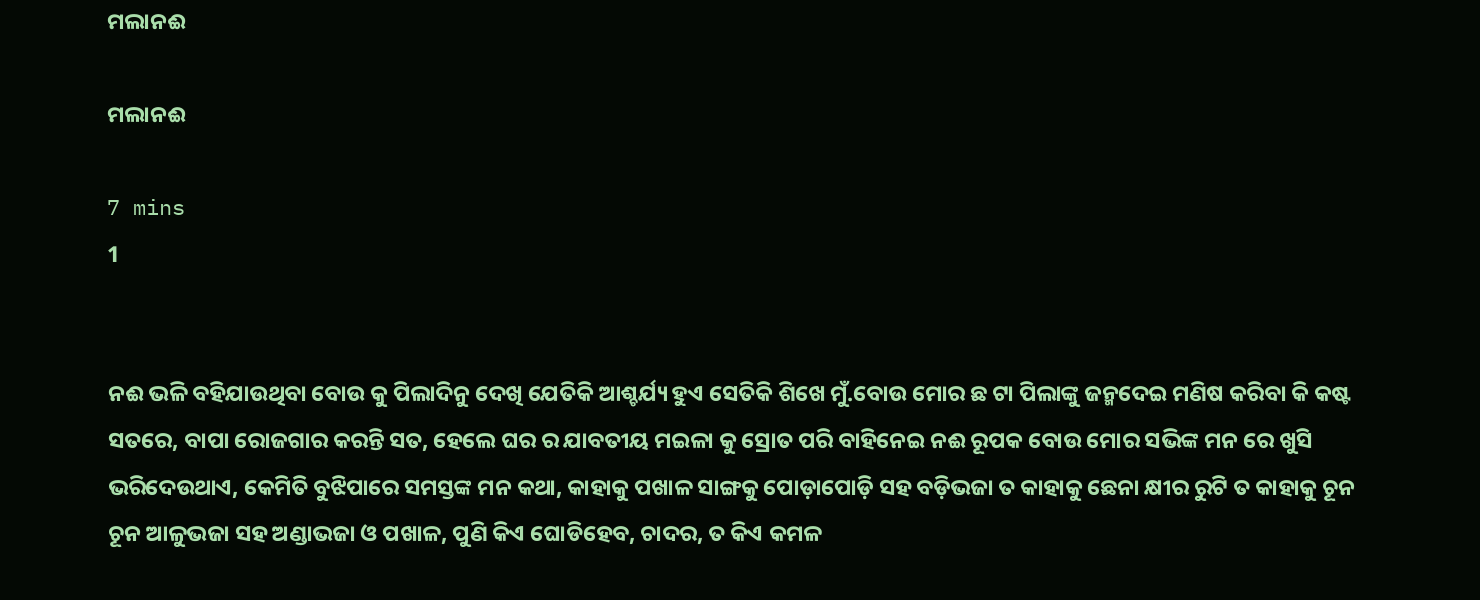ମଲାନଈ

ମଲାନଈ

7 mins
1


ନଈ ଭଳି ବହିଯାଉଥିବା ବୋଉ କୁ ପିଲାଦିନୁ ଦେଖି ଯେତିକି ଆଶ୍ଚର୍ଯ୍ୟ ହୁଏ ସେତିକି ଶିଖେ ମୁଁ.ବୋଉ ମୋର ଛ ଟା ପିଲାଙ୍କୁ ଜନ୍ମଦେଇ ମଣିଷ କରିବା କି କଷ୍ଟ ସତରେ, ବାପା ରୋଜଗାର କରନ୍ତି ସତ, ହେଲେ ଘର ର ଯାବତୀୟ ମଇଳା କୁ ସ୍ରୋତ ପରି ବାହିନେଇ ନଈ ରୂପକ ବୋଉ ମୋର ସଭିଙ୍କ ମନ ରେ ଖୁସି ଭରିଦେଉଥାଏ, କେମିତି ବୁଝିପାରେ ସମସ୍ତଙ୍କ ମନ କଥା, କାହାକୁ ପଖାଳ ସାଙ୍ଗକୁ ପୋଡ଼ାପୋଡ଼ି ସହ ବଡ଼ିଭଜା ତ କାହାକୁ ଛେନା କ୍ଷୀର ରୁଟି ତ କାହାକୁ ଚୂନ ଚୂନ ଆଳୁଭଜା ସହ ଅଣ୍ଡାଭଜା ଓ ପଖାଳ, ପୁଣି କିଏ ଘୋଡିହେବ, ଚାଦର, ତ କିଏ କମଳ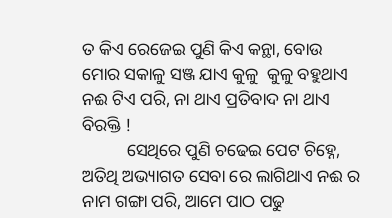ତ କିଏ ରେଜେଇ ପୁଣି କିଏ କନ୍ଥା, ବୋଉ ମୋର ସକାଳୁ ସଞ୍ଜ ଯାଏ କୁଳୁ  କୁଳୁ ବହୁଥାଏ ନଈ ଟିଏ ପରି, ନା ଥାଏ ପ୍ରତିବାଦ ନା ଥାଏ ବିରକ୍ତି !
          ସେଥିରେ ପୁଣି ଚଢେଇ ପେଟ ଚିହ୍ନେ, ଅତିଥି ଅଭ୍ୟାଗତ ସେବା ରେ ଲାଗିଥାଏ ନଈ ର ନାମ ଗଙ୍ଗା ପରି, ଆମେ ପାଠ ପଢୁ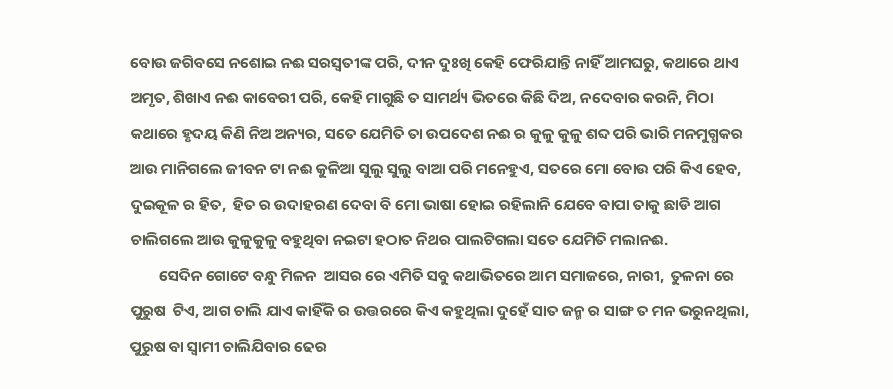ବୋଉ ଜଗିବସେ ନଶୋଇ ନଈ ସରସ୍ବତୀଙ୍କ ପରି, ଦୀନ ଦୁଃଖି କେହି ଫେରିଯାନ୍ତି ନାହିଁ ଆମଘରୁ, କଥାରେ ଥାଏ ଅମୃତ, ଶିଖାଏ ନଈ କାବେରୀ ପରି, କେହି ମାଗୁଛି ତ ସାମର୍ଥ୍ୟ ଭିତରେ କିଛି ଦିଅ, ନଦେବାର କରନି, ମିଠା କଥାରେ ହୃଦୟ କିଣି ନିଅ ଅନ୍ୟର, ସତେ ଯେମିତି ତା ଉପଦେଶ ନଈ ର କୁଳୁ କୁଳୁ ଶବ୍ଦ ପରି ଭାରି ମନମୁଗ୍ଧକର ଆଉ ମାନିଗଲେ ଜୀବନ ଟା ନଈ କୁଳିଆ ସୁଲୁ ସୁଲୁ ବାଆ ପରି ମନେହୁଏ, ସତରେ ମୋ ବୋଉ ପରି କିଏ ହେବ, ଦୁଇକୂଳ ର ହିତ,  ହିତ ର ଉଦାହରଣ ଦେବା ବି ମୋ ଭାଷା ହୋଇ ରହିଲାନି ଯେବେ ବାପା ତାକୁ ଛାଡି ଆଗ ଚାଲିଗଲେ ଆଉ କୁଳୁକୁଳୁ ବହୁଥିବା ନଇଟା ହଠାତ ନିଥର ପାଲଟିଗଲା ସତେ ଯେମିତି ମଲାନଈ.
        ସେଦିନ ଗୋଟେ ବନ୍ଧୁ ମିଳନ  ଆସର ରେ ଏମିତି ସବୁ କଥାଭିତରେ ଆମ ସମାଜରେ, ନାରୀ,  ତୁଳନା ରେ ପୁରୁଷ  ଟିଏ, ଆଗ ଚାଲି ଯାଏ କାହିଁକି ର ଉତ୍ତରରେ କିଏ କହୁଥିଲା ଦୁହେଁ ସାତ ଜନ୍ମ ର ସାଙ୍ଗ ତ ମନ ଭରୁନଥିଲା, ପୁରୁଷ ବା ସ୍ୱାମୀ ଚାଲିଯିବାର ଢେର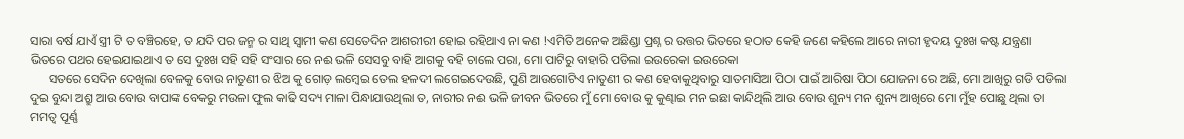ସାରା ବର୍ଷ ଯାଏଁ ସ୍ତ୍ରୀ ଟି ତ ବଞ୍ଚିରହେ, ତ ଯଦି ପର ଜନ୍ମ ର ସାଥି ସ୍ୱାମୀ କଣ ସେତେଦିନ ଆଶରୀରୀ ହୋଇ ରହିଥାଏ ନା କଣ !ଏମିତି ଅନେକ ଅଛିଣ୍ଡା ପ୍ରଶ୍ନ ର ଉତ୍ତର ଭିତରେ ହଠାତ କେହି ଜଣେ କହିଲେ ଆରେ ନାରୀ ହୃଦୟ ଦୁଃଖ କଷ୍ଟ ଯନ୍ତ୍ରଣା ଭିତରେ ପଥର ହେଇଯାଇଥାଏ ତ ସେ ଦୁଃଖ ସହି ସହି ସଂସାର ରେ ନଈ ଭଳି ସେସବୁ ବାହି ଆଗକୁ ବହି ଚାଲେ ପରା, ମୋ ପାଟିରୁ ବାହାରି ପଡିଲା ଇଉରେକା ଇଉରେକା
      ସତରେ ସେଦିନ ଦେଖିଲା ବେଳକୁ ବୋଉ ନାତୁଣୀ ର ଝିଅ କୁ ଗୋଡ଼ ଲମ୍ବେଇ ତେଲ ହଳଦୀ ଲଗେଇଦେଉଛି, ପୁଣି ଆଉଗୋଟିଏ ନାତୁଣୀ ର କଣ ହେବାକୁଥିବାରୁ ସାତମାସିଆ ପିଠା ପାଇଁ ଆରିଷା ପିଠା ଯୋଜନା ରେ ଅଛି, ମୋ ଆଖିରୁ ଗଡି ପଡିଲା ଦୁଇ ବୁନ୍ଦା ଅଶ୍ରୁ ଆଉ ବୋଉ ବାପାଙ୍କ ବେକରୁ ମଉଳା ଫୁଲ କାଢି ସଦ୍ୟ ମାଳା ପିନ୍ଧାଯାଉଥିଲା ତ, ନାରୀର ନଈ ଭଳି ଜୀବନ ଭିତରେ ମୁଁ ମୋ ବୋଉ କୁ କୁଣ୍ଢାଇ ମନ ଇଛା କାନ୍ଦିଥିଲି ଆଉ ବୋଉ ଶୁନ୍ୟ ମନ ଶୁନ୍ୟ ଆଖିରେ ମୋ ମୁଁହ ପୋଛୁ ଥିଲା ତା ମମତ୍ୱ ପୂର୍ଣ୍ଣ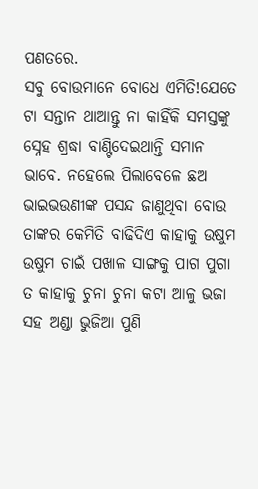ପଣତରେ.
ସବୁ ବୋଉମାନେ ବୋଧେ ଏମିତି!ଯେତେ ଟା ସନ୍ତାନ ଥାଆନ୍ତୁ ନା କାହିଁକି ସମସ୍ତଙ୍କୁ ସ୍ନେହ ଶ୍ରଦ୍ଧା ବାଣ୍ଟିଦେଇଥାନ୍ତି ସମାନ ଭାବେ. ନହେଲେ ପିଲାବେଳେ ଛଅ ଭାଇଭଉଣୀଙ୍କ ପସନ୍ଦ ଜାଣୁଥିବା ବୋଉ ତାଙ୍କର କେମିତି ବାଢିଦିଏ କାହାକୁ ଉଷୁମ ଉଷୁମ ଚାଇଁ ପଖାଳ ସାଙ୍ଗକୁ ପାଗ ପୁଗା ତ କାହାକୁ ଚୁନା ଚୁନା କଟା ଆଳୁ ଭଜା ସହ ଅଣ୍ଡା ଭୁଜିଆ ପୁଣି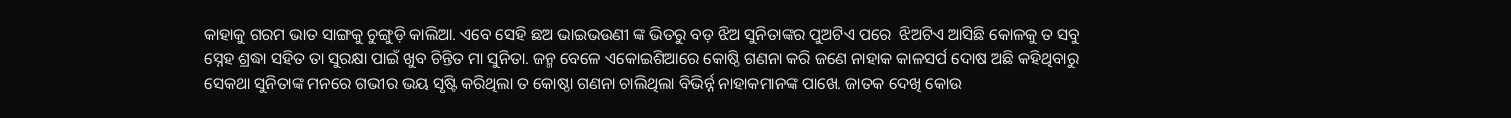କାହାକୁ ଗରମ ଭାତ ସାଙ୍ଗକୁ ଚୁଙ୍ଗୁଡ଼ି କାଲିଆ. ଏବେ ସେହି ଛଅ ଭାଇଭଉଣୀ ଙ୍କ ଭିତରୁ ବଡ଼ ଝିଅ ସୁନିତାଙ୍କର ପୁଅଟିଏ ପରେ  ଝିଅଟିଏ ଆସିଛି କୋଳକୁ ତ ସବୁ ସ୍ନେହ ଶ୍ରଦ୍ଧା ସହିତ ତା ସୁରକ୍ଷା ପାଇଁ ଖୁବ ଚିନ୍ତିତ ମା ସୁନିତା. ଜନ୍ମ ବେଳେ ଏକୋଇଶିଆରେ କୋଷ୍ଠି ଗଣନା କରି ଜଣେ ନାହାକ କାଳସର୍ପ ଦୋଷ ଅଛି କହିଥିବାରୁ ସେକଥା ସୁନିତାଙ୍କ ମନରେ ଗଭୀର ଭୟ ସୃଷ୍ଟି କରିଥିଲା ତ କୋଷ୍ଠା ଗଣନା ଚାଲିଥିଲା ବିଭିର୍ନ୍ନ ନାହାକମାନଙ୍କ ପାଖେ. ଜାତକ ଦେଖି କୋଉ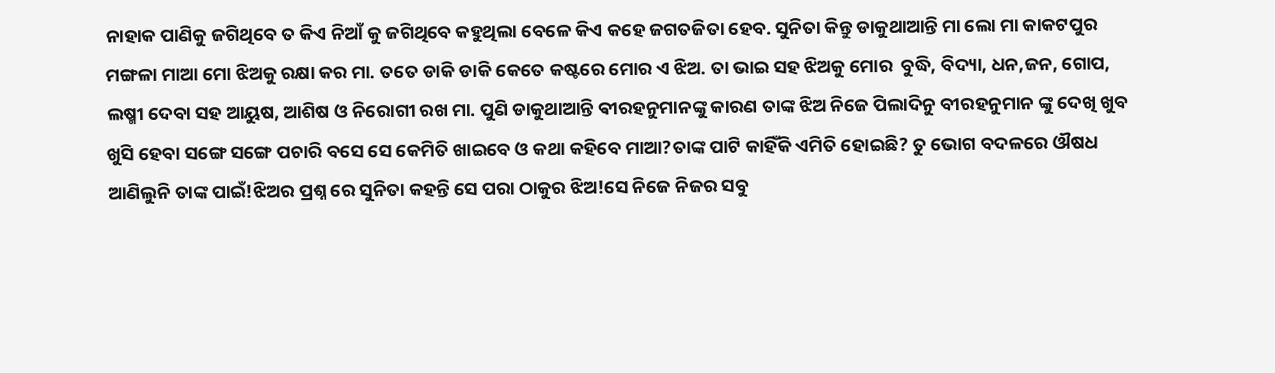ନାହାକ ପାଣିକୁ ଜଗିଥିବେ ତ କିଏ ନିଆଁ କୁ ଜଗିଥିବେ କହୁଥିଲା ବେଳେ କିଏ କହେ ଜଗତଜିତା ହେବ. ସୁନିତା କିନ୍ତୁ ଡାକୁଥାଆନ୍ତି ମା ଲୋ ମା କାକଟପୁର ମଙ୍ଗଳା ମାଆ ମୋ ଝିଅକୁ ରକ୍ଷା କର ମା. ତତେ ଡାକି ଡାକି କେତେ କଷ୍ଟରେ ମୋର ଏ ଝିଅ. ତା ଭାଇ ସହ ଝିଅକୁ ମୋର  ବୁଦ୍ଧି, ବିଦ୍ୟା, ଧନ,ଜନ, ଗୋପ, ଲଷ୍ମୀ ଦେବା ସହ ଆୟୁଷ, ଆଶିଷ ଓ ନିରୋଗୀ ରଖ ମା. ପୁଣି ଡାକୁଥାଆନ୍ତି ଵୀରହନୁମାନଙ୍କୁ କାରଣ ତାଙ୍କ ଝିଅ ନିଜେ ପିଲାଦିନୁ ବୀରହନୁମାନ ଙ୍କୁ ଦେଖି ଖୁବ ଖୁସି ହେବା ସଙ୍ଗେ ସଙ୍ଗେ ପଚାରି ବସେ ସେ କେମିତି ଖାଇବେ ଓ କଥା କହିବେ ମାଆ?ତାଙ୍କ ପାଟି କାହିଁକି ଏମିତି ହୋଇଛି? ତୁ ଭୋଗ ବଦଳରେ ଔଷଧ ଆଣିଲୁନି ତାଙ୍କ ପାଇଁ!ଝିଅର ପ୍ରଶ୍ନ ରେ ସୁନିତା କହନ୍ତି ସେ ପରା ଠାକୁର ଝିଅ!ସେ ନିଜେ ନିଜର ସବୁ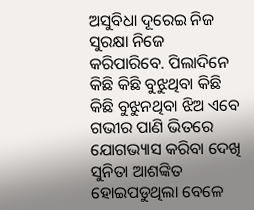ଅସୁବିଧା ଦୂରେଇ ନିଜ ସୁରକ୍ଷା ନିଜେ କରିପାରିବେ. ପିଲାଦିନେ କିଛି କିଛି ବୁଝୁଥିବା କିଛି କିଛି ବୁଝୁନଥିବା ଝିଅ ଏବେ ଗଭୀର ପାଣି ଭିତରେ ଯୋଗଭ୍ୟାସ କରିବା ଦେଖି ସୁନିତା ଆଶଙ୍କିତ ହୋଇପଡୁଥିଲା ବେଳେ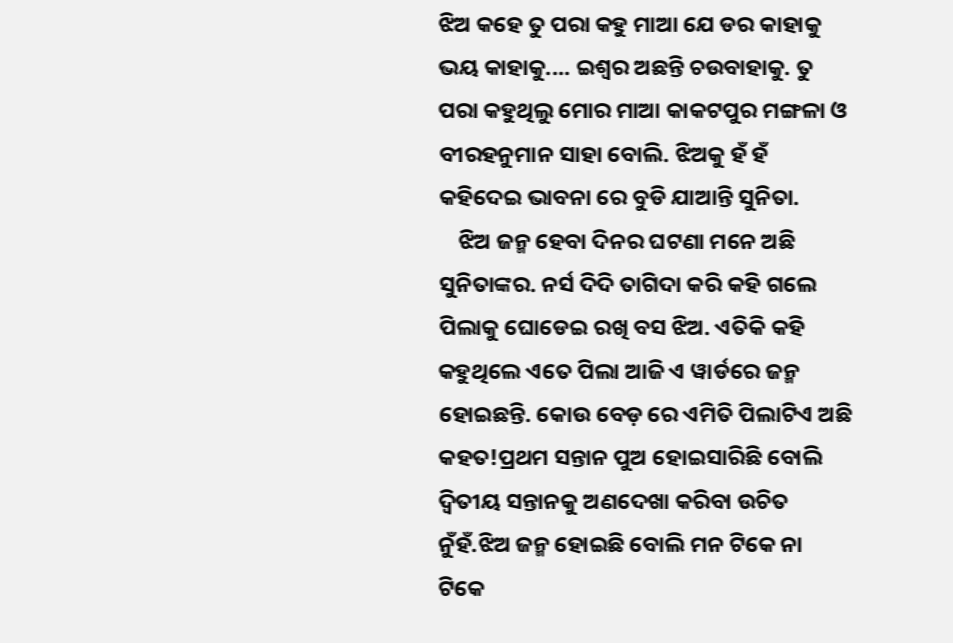ଝିଅ କହେ ତୁ ପରା କହୁ ମାଆ ଯେ ଡର କାହାକୁ ଭୟ କାହାକୁ.... ଇଶ୍ୱର ଅଛନ୍ତି ଚଉବାହାକୁ. ତୁ ପରା କହୁଥିଲୁ ମୋର ମାଆ କାକଟପୁର ମଙ୍ଗଳା ଓ ବୀରହନୁମାନ ସାହା ବୋଲି. ଝିଅକୁ ହଁ ହଁ କହିଦେଇ ଭାବନା ରେ ବୁଡି ଯାଆନ୍ତି ସୁନିତା.
    ଝିଅ ଜନ୍ମ ହେବା ଦିନର ଘଟଣା ମନେ ଅଛି ସୁନିତାଙ୍କର. ନର୍ସ ଦିଦି ତାଗିଦା କରି କହି ଗଲେ ପିଲାକୁ ଘୋଡେଇ ରଖି ବସ ଝିଅ. ଏତିକି କହି କହୁଥିଲେ ଏତେ ପିଲା ଆଜି ଏ ୱାର୍ଡରେ ଜନ୍ମ ହୋଇଛନ୍ତି. କୋଉ ବେଡ଼ ରେ ଏମିତି ପିଲାଟିଏ ଅଛି କହତ!ପ୍ରଥମ ସନ୍ତାନ ପୁଅ ହୋଇସାରିଛି ବୋଲି ଦ୍ୱିତୀୟ ସନ୍ତାନକୁ ଅଣଦେଖା କରିବା ଉଚିତ ନୁଁହଁ.ଝିଅ ଜନ୍ମ ହୋଇଛି ବୋଲି ମନ ଟିକେ ନା ଟିକେ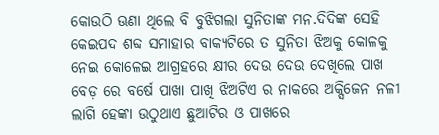କୋଉଠି ଊଣା ଥିଲେ ବି ବୁଝିଗଲା ସୁନିତାଙ୍କ ମନ.ଦିଦିଙ୍କ ସେହି କେଇପଦ ଶବ୍ଦ ସମାହାର ବାକ୍ୟଟିରେ ତ ସୁନିତା ଝିଅକୁ କୋଳକୁ ନେଇ କୋଳେଇ ଆଗ୍ରହରେ କ୍ଷୀର ଦେଉ ଦେଉ ଦେଖିଲେ ପାଖ ବେଡ଼ ରେ ବର୍ଷେ ପାଖା ପାଖି ଝିଅଟିଏ ର ନାକରେ ଅକ୍ସିଜେନ ନଳୀ ଲାଗି ହେଙ୍କା ଉଠୁଥାଏ ଛୁଆଟିର ଓ ପାଖରେ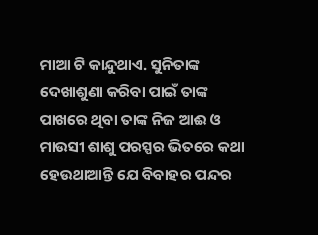ମାଆ ଟି କାନ୍ଦୁଥାଏ. ସୁନିତାଙ୍କ ଦେଖାଶୁଣା କରିବା ପାଇଁ ତାଙ୍କ ପାଖରେ ଥିବା ତାଙ୍କ ନିଜ ଆଈ ଓ ମାଉସୀ ଶାଶୁ ପରସ୍ପର ଭିତରେ କଥା ହେଉଥାଆନ୍ତି ଯେ ବିବାହର ପନ୍ଦର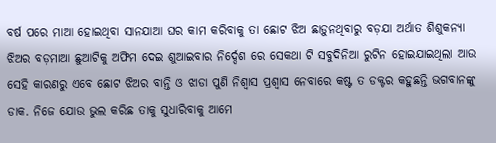ବର୍ଷ ପରେ ମାଆ ହୋଇଥିବା ସାନଯାଆ ଘର କାମ କରିବାକୁ ତା ଛୋଟ ଝିଅ ଛାଡ଼ୁନଥିବାରୁ ବଡ଼ଯା ଅର୍ଥାତ ଶିଶୁକନ୍ୟା ଝିଅର ବଡ଼ମାଆ ଛୁଆଟିକୁ ଅଫିମ ଦେଇ ଶୁଆଇବାର ନିର୍ଦ୍ଦେଶ ରେ ସେକଥା ଟି ସବୁଦିନିଆ ରୁଟିନ ହୋଇଯାଇଥିଲା ଆଉ ସେହି କାରଣରୁ ଏବେ ଛୋଟ ଝିଅର ବାନ୍ତି ଓ ଝାଡା ପୁଣି ନିଶ୍ଵାସ ପ୍ରଶ୍ୱାସ ନେବାରେ କଷ୍ଟ ତ ଡକ୍ଟର କହୁଛନ୍ତି ଭଗବାନଙ୍କୁ ଡାକ. ନିଜେ ଯୋଉ ଭୁଲ କରିଛ ତାକୁ ସୁଧାରିବାକୁ ଆମେ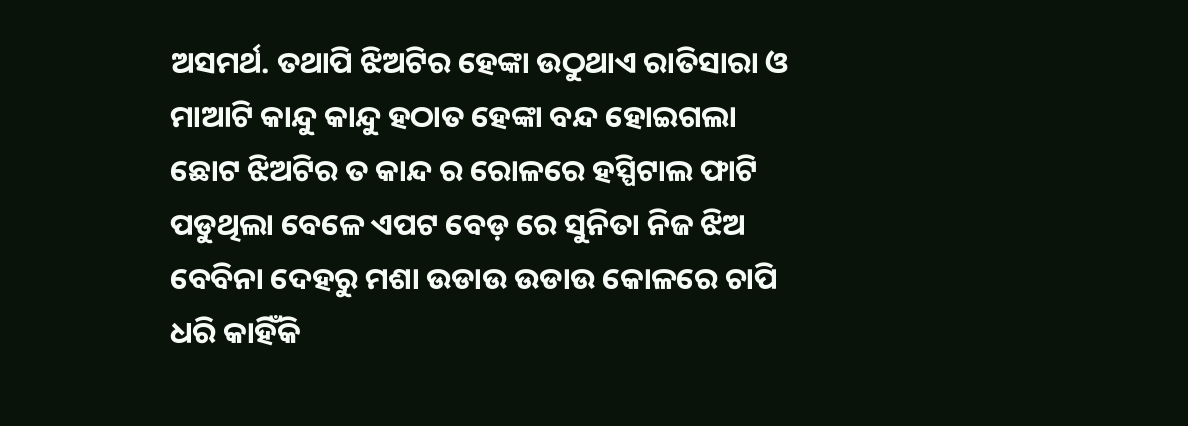ଅସମର୍ଥ. ତଥାପି ଝିଅଟିର ହେଙ୍କା ଉଠୁଥାଏ ରାତିସାରା ଓ ମାଆଟି କାନ୍ଦୁ କାନ୍ଦୁ ହଠାତ ହେଙ୍କା ବନ୍ଦ ହୋଇଗଲା ଛୋଟ ଝିଅଟିର ତ କାନ୍ଦ ର ରୋଳରେ ହସ୍ପିଟାଲ ଫାଟି ପଡୁଥିଲା ବେଳେ ଏପଟ ବେଡ଼ ରେ ସୁନିତା ନିଜ ଝିଅ ବେବିନା ଦେହରୁ ମଶା ଉଡାଉ ଉଡାଉ କୋଳରେ ଚାପି ଧରି କାହିଁକି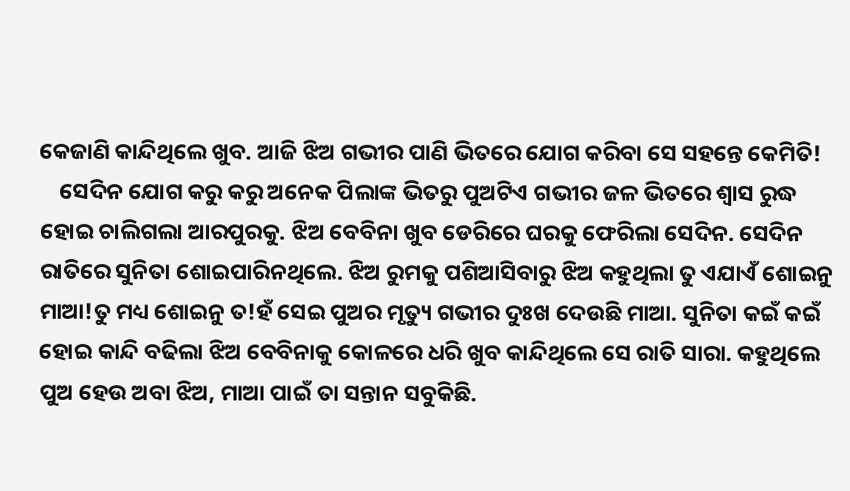କେଜାଣି କାନ୍ଦିଥିଲେ ଖୁବ. ଆଜି ଝିଅ ଗଭୀର ପାଣି ଭିତରେ ଯୋଗ କରିବା ସେ ସହନ୍ତେ କେମିତି!
    ସେଦିନ ଯୋଗ କରୁ କରୁ ଅନେକ ପିଲାଙ୍କ ଭିତରୁ ପୁଅଟିଏ ଗଭୀର ଜଳ ଭିତରେ ଶ୍ୱାସ ରୁଦ୍ଧ ହୋଇ ଚାଲିଗଲା ଆରପୁରକୁ. ଝିଅ ବେବିନା ଖୁବ ଡେରିରେ ଘରକୁ ଫେରିଲା ସେଦିନ. ସେଦିନ ରାତିରେ ସୁନିତା ଶୋଇପାରିନଥିଲେ. ଝିଅ ରୁମକୁ ପଶିଆସିବାରୁ ଝିଅ କହୁଥିଲା ତୁ ଏଯାଏଁ ଶୋଇନୁ ମାଆ!ତୁ ମଧ୍ୟ ଶୋଇନୁ ତ!ହଁ ସେଇ ପୁଅର ମୃତ୍ୟୁ ଗଭୀର ଦୁଃଖ ଦେଉଛି ମାଆ. ସୁନିତା କଇଁ କଇଁ ହୋଇ କାନ୍ଦି ବଢିଲା ଝିଅ ବେବିନାକୁ କୋଳରେ ଧରି ଖୁବ କାନ୍ଦିଥିଲେ ସେ ରାତି ସାରା. କହୁଥିଲେ ପୁଅ ହେଉ ଅବା ଝିଅ, ମାଆ ପାଇଁ ତା ସନ୍ତାନ ସବୁକିଛି.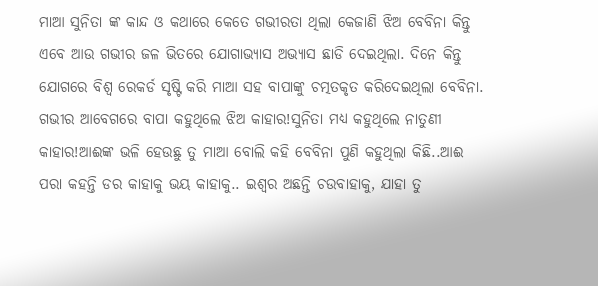ମାଆ ସୁନିତା ଙ୍କ କାନ୍ଦ ଓ କଥାରେ କେତେ ଗଭୀରତା ଥିଲା କେଜାଣି ଝିଅ ବେବିନା କିନ୍ତୁ ଏବେ ଆଉ ଗଭୀର ଜଳ ଭିତରେ ଯୋଗାଭ୍ୟାସ ଅଭ୍ୟାସ ଛାଡି ଦେଇଥିଲା. ଦିନେ କିନ୍ତୁ ଯୋଗରେ ବିଶ୍ବ ରେକର୍ଡ ସୃଷ୍ଟି କରି ମାଆ ସହ ବାପାଙ୍କୁ ଚତ୍ମତକୃତ କରିଦେଇଥିଲା ବେବିନା. ଗଭୀର ଆବେଗରେ ବାପା କହୁଥିଲେ ଝିଅ କାହାର!ସୁନିତା ମଧ୍ୟ କହୁଥିଲେ ନାତୁଣୀ କାହାର!ଆଈଙ୍କ ଭଳି ହେଉଛୁ ତୁ ମାଆ ବୋଲି କହି ବେବିନା ପୁଣି କହୁଥିଲା କିଛି..ଆଈ ପରା କହନ୍ତି ଡର କାହାକୁ ଭୟ କାହାକୁ.. ଇଶ୍ୱର ଅଛନ୍ତି ଚଉବାହାକୁ, ଯାହା ତୁ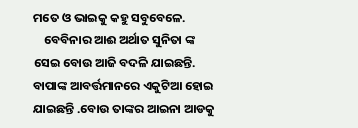ମତେ ଓ ଭାଇକୁ କହୁ ସବୁବେଳେ.
    ବେବିନାର ଆଈ ଅର୍ଥାତ ସୁନିତା ଙ୍କ ସେଇ ବୋଉ ଆଜି ବଦଳି ଯାଇଛନ୍ତି. ବାପାଙ୍କ ଆବର୍ତ୍ତମାନରେ ଏକୁଟିଆ ହୋଇ ଯାଇଛନ୍ତି .ବୋଉ ତାଙ୍କର ଆଇନା ଆଡକୁ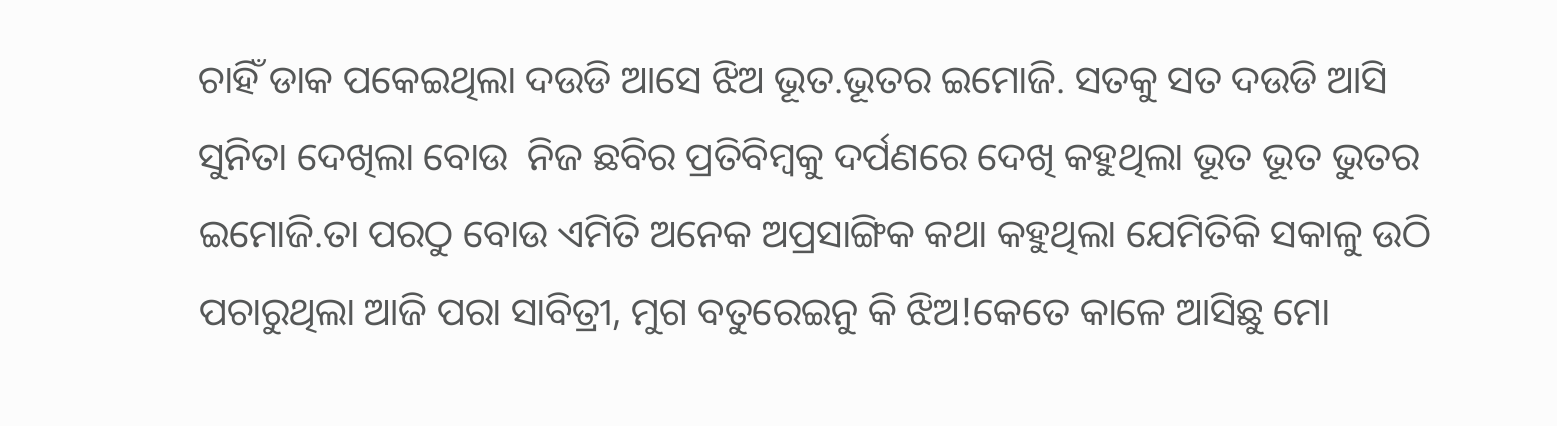ଚାହିଁ ଡାକ ପକେଇଥିଲା ଦଉଡି ଆସେ ଝିଅ ଭୂତ.ଭୂତର ଇମୋଜି. ସତକୁ ସତ ଦଉଡି ଆସି ସୁନିତା ଦେଖିଲା ବୋଉ  ନିଜ ଛବିର ପ୍ରତିବିମ୍ବକୁ ଦର୍ପଣରେ ଦେଖି କହୁଥିଲା ଭୂତ ଭୂତ ଭୁତର ଇମୋଜି.ତା ପରଠୁ ବୋଉ ଏମିତି ଅନେକ ଅପ୍ରସାଙ୍ଗିକ କଥା କହୁଥିଲା ଯେମିତିକି ସକାଳୁ ଉଠି ପଚାରୁଥିଲା ଆଜି ପରା ସାବିତ୍ରୀ, ମୁଗ ବତୁରେଇନୁ କି ଝିଅ!କେତେ କାଳେ ଆସିଛୁ ମୋ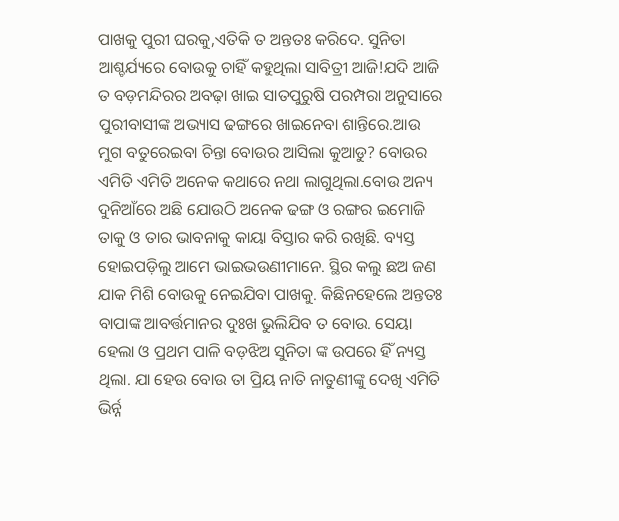ପାଖକୁ ପୁରୀ ଘରକୁ,ଏତିକି ତ ଅନ୍ତତଃ କରିଦେ. ସୁନିତା ଆଶ୍ଚର୍ଯ୍ୟରେ ବୋଉକୁ ଚାହିଁ କହୁଥିଲା ସାବିତ୍ରୀ ଆଜି!ଯଦି ଆଜି ତ ବଡ଼ମନ୍ଦିରର ଅବଢ଼ା ଖାଇ ସାତପୁରୁଷି ପରମ୍ପରା ଅନୁସାରେ ପୁରୀବାସୀଙ୍କ ଅଭ୍ୟାସ ଢଙ୍ଗରେ ଖାଇନେବା ଶାନ୍ତିରେ.ଆଉ ମୁଗ ବତୁରେଇବା ଚିନ୍ତା ବୋଉର ଆସିଲା କୁଆଡୁ? ବୋଉର ଏମିତି ଏମିତି ଅନେକ କଥାରେ ନଥା ଲାଗୁଥିଲା.ବୋଉ ଅନ୍ୟ ଦୁନିଆଁରେ ଅଛି ଯୋଉଠି ଅନେକ ଢଙ୍ଗ ଓ ରଙ୍ଗର ଇମୋଜି ତାକୁ ଓ ତାର ଭାବନାକୁ କାୟା ବିସ୍ତାର କରି ରଖିଛି. ବ୍ୟସ୍ତ ହୋଇପଡ଼ିଲୁ ଆମେ ଭାଇଭଉଣୀମାନେ. ସ୍ଥିର କଲୁ ଛଅ ଜଣ ଯାକ ମିଶି ବୋଉକୁ ନେଇଯିବା ପାଖକୁ. କିଛିନହେଲେ ଅନ୍ତତଃ ବାପାଙ୍କ ଆବର୍ତ୍ତମାନର ଦୁଃଖ ଭୁଲିଯିବ ତ ବୋଉ. ସେୟା ହେଲା ଓ ପ୍ରଥମ ପାଳି ବଡ଼ଝିଅ ସୁନିତା ଙ୍କ ଉପରେ ହିଁ ନ୍ୟସ୍ତ ଥିଲା. ଯା ହେଉ ବୋଉ ତା ପ୍ରିୟ ନାତି ନାତୁଣୀଙ୍କୁ ଦେଖି ଏମିତି ଭିର୍ନ୍ନ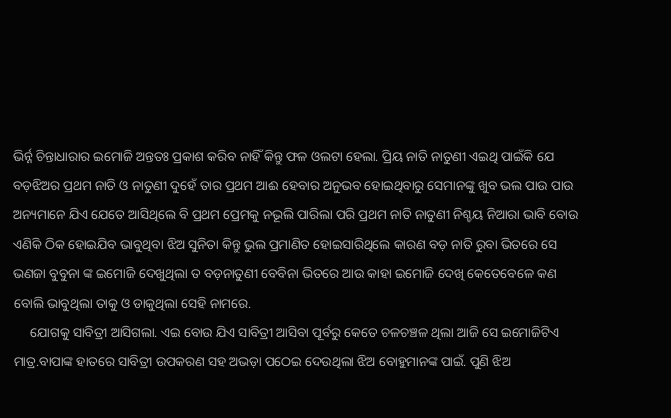ଭିର୍ନ୍ନ ଚିନ୍ତାଧାରାର ଇମୋଜି ଅନ୍ତତଃ ପ୍ରକାଶ କରିବ ନାହିଁ କିନ୍ତୁ ଫଳ ଓଲଟା ହେଲା. ପ୍ରିୟ ନାତି ନାତୁଣୀ ଏଇଥି ପାଇଁକି ଯେ ବଡ଼ଝିଅର ପ୍ରଥମ ନାତି ଓ ନାତୁଣୀ ଦୁହେଁ ତାର ପ୍ରଥମ ଆଈ ହେବାର ଅନୁଭବ ହୋଇଥିବାରୁ ସେମାନଙ୍କୁ ଖୁବ ଭଲ ପାଉ ପାଉ ଅନ୍ୟମାନେ ଯିଏ ଯେତେ ଆସିଥିଲେ ବି ପ୍ରଥମ ପ୍ରେମକୁ ନଭୂଲି ପାରିଲା ପରି ପ୍ରଥମ ନାତି ନାତୁଣୀ ନିଶ୍ଚୟ ନିଆରା ଭାବି ବୋଉ ଏଣିକି ଠିକ ହୋଇଯିବ ଭାବୁଥିବା ଝିଅ ସୁନିତା କିନ୍ତୁ ଭୁଲ ପ୍ରମାଣିତ ହୋଇସାରିଥିଲେ କାରଣ ବଡ଼ ନାତି ରୁବା ଭିତରେ ସେ ଭଣଜା ବୁବୁନା ଙ୍କ ଇମୋଜି ଦେଖୁଥିଲା ତ ବଡ଼ନାତୁଣୀ ବେବିନା ଭିତରେ ଆଉ କାହା ଇମୋଜି ଦେଖି କେତେବେଳେ କଣ ବୋଲି ଭାବୁଥିଲା ତାକୁ ଓ ଡାକୁଥିଲା ସେହି ନାମରେ.
     ଯୋଗକୁ ସାବିତ୍ରୀ ଆସିଗଲା. ଏଇ ବୋଉ ଯିଏ ସାବିତ୍ରୀ ଆସିବା ପୂର୍ବରୁ କେତେ ଚଳଚଞ୍ଚଳ ଥିଲା ଆଜି ସେ ଇମୋଜିଟିଏ ମାତ୍ର.ବାପାଙ୍କ ହାତରେ ସାବିତ୍ରୀ ଉପକରଣ ସହ ଅଭଡ଼ା ପଠେଇ ଦେଉଥିଲା ଝିଅ ବୋହୁମାନଙ୍କ ପାଇଁ. ପୁଣି ଝିଅ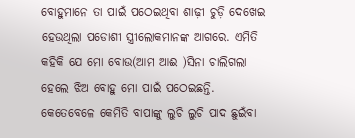ବୋହୁମାନେ ତା ପାଇଁ ପଠେଇଥିବା ଶାଢ଼ୀ ଚୁଡ଼ି ଦେଖେଇ ହେଉଥିଲା ପଡୋଶୀ ସ୍ତ୍ରୀଲୋକମାନଙ୍କ ଆଗରେ. ଏମିତି କହିକି ଯେ ମୋ ବୋଉ(ଆମ ଆଈ )ସିନା ଚାଲିଗଲା ହେଲେ ଝିଅ ବୋହୁ ମୋ ପାଇଁ ପଠେଇଛନ୍ତି. କେତେବେଳେ କେମିତି ବାପାଙ୍କୁ ଲୁଚି ଲୁଚି ପାଦ ଛୁଇଁବା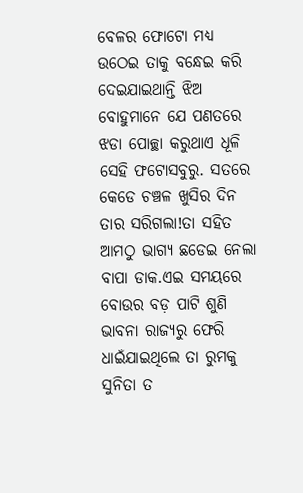ବେଳର ଫୋଟୋ ମଧ୍ୟ ଉଠେଇ ତାକୁ ବନ୍ଧେଇ କରି ଦେଇଯାଇଥାନ୍ତି ଝିଅ ବୋହୁମାନେ ଯେ ପଣତରେ ଝଡା ପୋଚ୍ଛା କରୁଥାଏ ଧୂଳି ସେହି ଫଟୋସବୁରୁ. ସତରେ କେଡେ ଚଞ୍ଚଳ ଖୁସିର ଦିନ ତାର ସରିଗଲା!ତା ସହିତ ଆମଠୁ ଭାଗ୍ୟ ଛଡେଇ ନେଲା ବାପା ଡାକ.ଏଇ ସମୟରେ ବୋଉର ବଡ଼ ପାଟି ଶୁଣି ଭାବନା ରାଜ୍ୟରୁ ଫେରି  ଧାଇଁଯାଇଥିଲେ ତା ରୁମକୁ ସୁନିତା ତ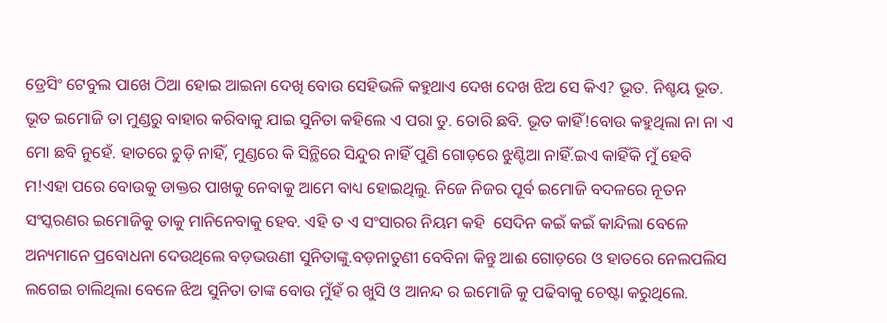ଡ୍ରେସିଂ ଟେବୁଲ ପାଖେ ଠିଆ ହୋଇ ଆଇନା ଦେଖି ବୋଉ ସେହିଭଳି କହୁଥାଏ ଦେଖ ଦେଖ ଝିଅ ସେ କିଏ? ଭୂତ. ନିଶ୍ଚୟ ଭୂତ. ଭୂତ ଇମୋଜି ତା ମୁଣ୍ଡରୁ ବାହାର କରିବାକୁ ଯାଇ ସୁନିତା କହିଲେ ଏ ପରା ତୁ. ତୋରି ଛବି. ଭୂତ କାହିଁ!ବୋଉ କହୁଥିଲା ନା ନା ଏ ମୋ ଛବି ନୁହେଁ. ହାତରେ ଚୁଡ଼ି ନାହିଁ, ମୁଣ୍ଡରେ କି ସିନ୍ଥିରେ ସିନ୍ଦୁର ନାହିଁ ପୁଣି ଗୋଡ଼ରେ ଝୁଣ୍ଟିଆ ନାହିଁ.ଇଏ କାହିଁକି ମୁଁ ହେବି ମ!ଏହା ପରେ ବୋଉକୁ ଡାକ୍ତର ପାଖକୁ ନେବାକୁ ଆମେ ବାଧ୍ୟ ହୋଇଥିଲୁ. ନିଜେ ନିଜର ପୂର୍ବ ଇମୋଜି ବଦଳରେ ନୂତନ ସଂସ୍କରଣର ଇମୋଜିକୁ ତାକୁ ମାନିନେବାକୁ ହେବ. ଏହି ତ ଏ ସଂସାରର ନିୟମ କହି  ସେଦିନ କଇଁ କଇଁ କାନ୍ଦିଲା ବେଳେ ଅନ୍ୟମାନେ ପ୍ରବୋଧନା ଦେଉଥିଲେ ବଡ଼ଭଉଣୀ ସୁନିତାଙ୍କୁ.ବଡ଼ନାତୁଣୀ ବେବିନା କିନ୍ତୁ ଆଈ ଗୋଡ଼ରେ ଓ ହାତରେ ନେଲପଲିସ ଲଗେଇ ଚାଲିଥିଲା ବେଳେ ଝିଅ ସୁନିତା ତାଙ୍କ ବୋଉ ମୁଁହଁ ର ଖୁସି ଓ ଆନନ୍ଦ ର ଇମୋଜି କୁ ପଢିବାକୁ ଚେଷ୍ଟା କରୁଥିଲେ.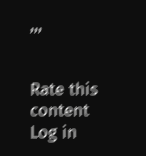,,,


Rate this content
Log in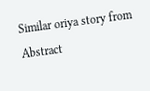Similar oriya story from Abstract